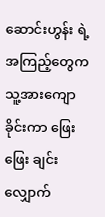ဆောင်းဟွန်း ရဲ့အကြည့်တွေက သူ့အားကျောခိုင်းကာ ဖြေးဖြေး ချင်းလျှောက်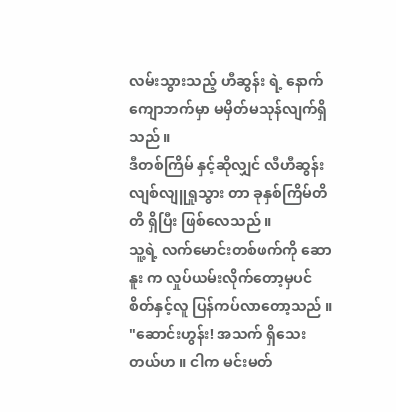လမ်းသွားသည့် ဟီဆွန်း ရဲ့ နောက်ကျောဘက်မှာ မမှိတ်မသုန်လျက်ရှိသည် ။
ဒီတစ်ကြိမ် နှင့်ဆိုလျှင် လီဟီဆွန်း လျစ်လျူရှုသွား တာ ခုနှစ်ကြိမ်တိတိ ရှိပြီး ဖြစ်လေသည် ။
သူ့ရဲ့ လက်မောင်းတစ်ဖက်ကို ဆောနူး က လှုပ်ယမ်းလိုက်တော့မှပင် စိတ်နှင့်လူ ပြန်ကပ်လာတော့သည် ။
"ဆောင်းဟွန်း! အသက် ရှိသေးတယ်ဟ ။ ငါက မင်းမတ်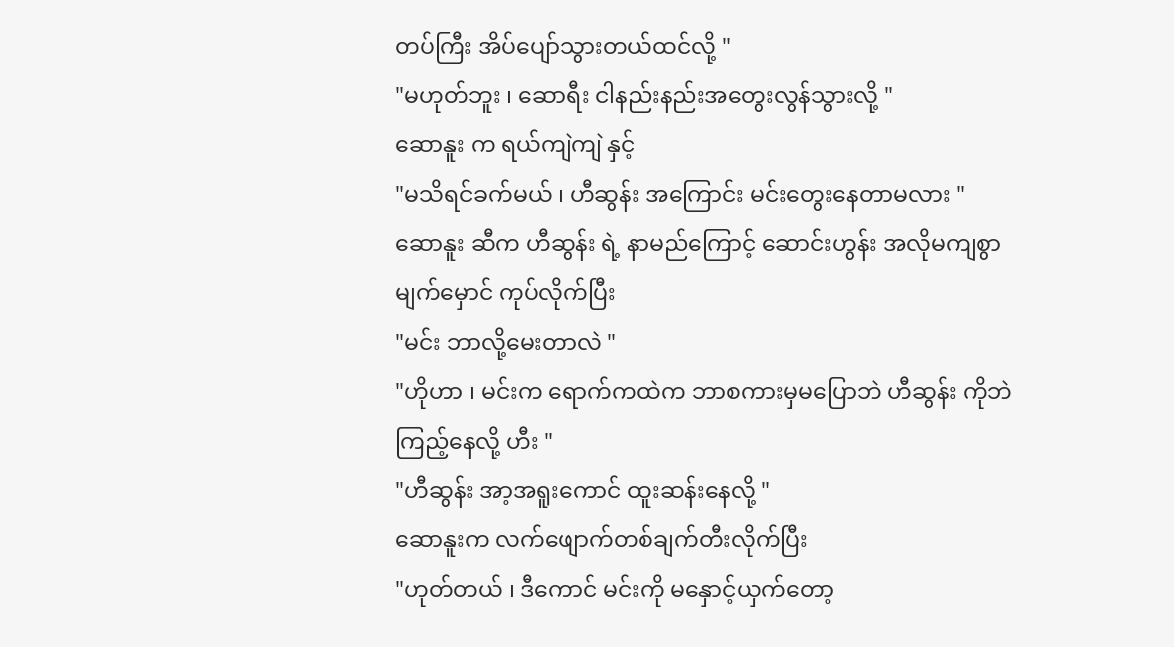တပ်ကြီး အိပ်ပျော်သွားတယ်ထင်လို့ "
"မဟုတ်ဘူး ၊ ဆောရီး ငါနည်းနည်းအတွေးလွန်သွားလို့ "
ဆောနူး က ရယ်ကျဲကျဲ နှင့်
"မသိရင်ခက်မယ် ၊ ဟီဆွန်း အကြောင်း မင်းတွေးနေတာမလား "
ဆောနူး ဆီက ဟီဆွန်း ရဲ့ နာမည်ကြောင့် ဆောင်းဟွန်း အလိုမကျစွာ မျက်မှောင် ကုပ်လိုက်ပြီး
"မင်း ဘာလို့မေးတာလဲ "
"ဟိုဟာ ၊ မင်းက ရောက်ကထဲက ဘာစကားမှမပြောဘဲ ဟီဆွန်း ကိုဘဲ ကြည့်နေလို့ ဟီး "
"ဟီဆွန်း အာ့အရူးကောင် ထူးဆန်းနေလို့ "
ဆောနူးက လက်ဖျောက်တစ်ချက်တီးလိုက်ပြီး
"ဟုတ်တယ် ၊ ဒီကောင် မင်းကို မနှောင့်ယှက်တော့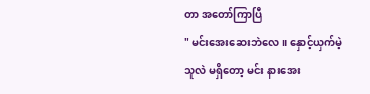တာ အတော်ကြာပြီ
" မင်းအေးဆေးဘဲလေ ။ နှောင့်ယှက်မဲ့သူလဲ မရှိတော့ မင်း နားအေး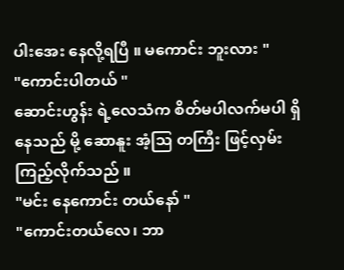ပါးအေး နေလို့ရပြီ ။ မကောင်း ဘူးလား "
"ကောင်းပါတယ် "
ဆောင်းဟွန်း ရဲ့လေသံက စိတ်မပါလက်မပါ ရှိနေသည် မို့ ဆောနူး အံ့သြ တကြီး ဖြင့်လှမ်းကြည့်လိုက်သည် ။
"မင်း နေကောင်း တယ်နော် "
"ကောင်းတယ်လေ၊ ဘာ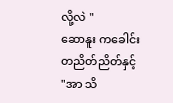လို့လဲ "
ဆောနူး ကခေါင်းတညိတ်ညိတ်နှင့်
"အာ သိ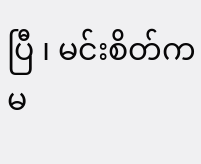ပြီ ၊ မင်းစိတ်က မ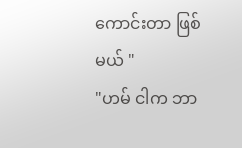ကောင်းတာ ဖြစ်မယ် "
"ဟမ် ငါက ဘာ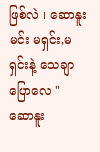ဖြစ်လဲ ၊ ဆောနူး မင်း မရှင်း,မရှင်းနဲ့ သေချာပြောလေ "
ဆောနူး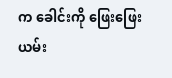က ခေါင်းကို ဖြေးဖြေး ယမ်း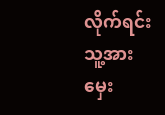လိုက်ရင်း သူ့အား မှေး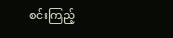စင်းကြည့်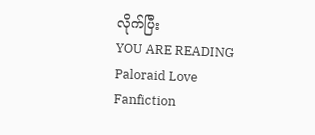လိုက်ပြီး
YOU ARE READING
Paloraid Love
Fanfiction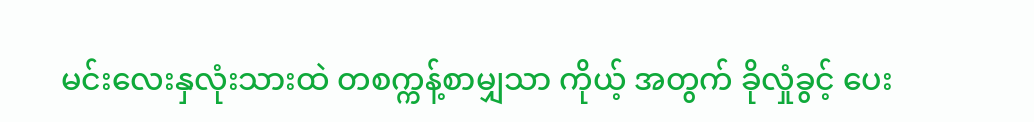မင်းလေးနှလုံးသားထဲ တစက္ကန့်စာမျှသာ ကိုယ့် အတွက် ခိုလှုံခွင့် ပေး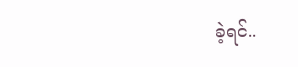ခဲ့ရင်..